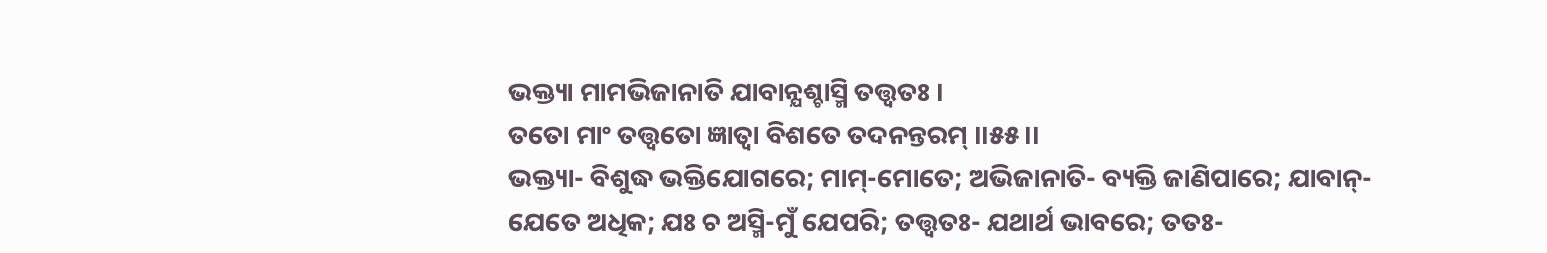ଭକ୍ତ୍ୟା ମାମଭିଜାନାତି ଯାବାନ୍ଯଶ୍ଚାସ୍ମି ତତ୍ତ୍ୱତଃ ।
ତତୋ ମାଂ ତତ୍ତ୍ୱତୋ ଜ୍ଞାତ୍ୱା ବିଶତେ ତଦନନ୍ତରମ୍ ।।୫୫।।
ଭକ୍ତ୍ୟା- ବିଶୁଦ୍ଧ ଭକ୍ତିଯୋଗରେ; ମାମ୍-ମୋତେ; ଅଭିଜାନାତି- ବ୍ୟକ୍ତି ଜାଣିପାରେ; ଯାବାନ୍- ଯେତେ ଅଧିକ; ଯଃ ଚ ଅସ୍ମି-ମୁଁ ଯେପରି; ତତ୍ତ୍ୱତଃ- ଯଥାର୍ଥ ଭାବରେ; ତତଃ-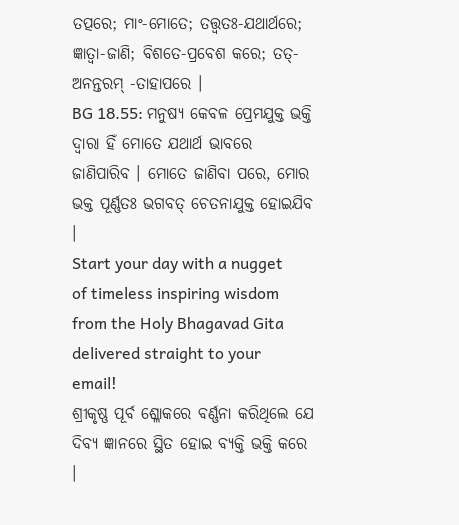ତତ୍ପରେ; ମାଂ-ମୋତେ; ତତ୍ତ୍ୱତଃ-ଯଥାର୍ଥରେ; ଜ୍ଞାତ୍ୱା-ଜାଣି; ବିଶତେ-ପ୍ରବେଶ କରେ; ତତ୍-ଅନନ୍ତରମ୍ -ତାହାପରେ ।
BG 18.55: ମନୁଷ୍ୟ କେବଳ ପ୍ରେମଯୁକ୍ତ ଭକ୍ତି ଦ୍ୱାରା ହିଁ ମୋତେ ଯଥାର୍ଥ ଭାବରେ ଜାଣିପାରିବ । ମୋତେ ଜାଣିବା ପରେ, ମୋର ଭକ୍ତ ପୂର୍ଣ୍ଣତଃ ଭଗବତ୍ ଚେତନାଯୁକ୍ତ ହୋଇଯିବ ।
Start your day with a nugget of timeless inspiring wisdom from the Holy Bhagavad Gita delivered straight to your email!
ଶ୍ରୀକୃଷ୍ଣ ପୂର୍ବ ଶ୍ଳୋକରେ ବର୍ଣ୍ଣନା କରିଥିଲେ ଯେ ଦିବ୍ୟ ଜ୍ଞାନରେ ସ୍ଥିତ ହୋଇ ବ୍ୟକ୍ତି ଭକ୍ତି କରେ ।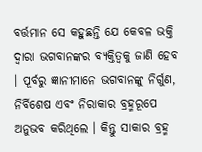ବର୍ତ୍ତମାନ ସେ କହୁଛନ୍ତି ଯେ କେବଳ ଭକ୍ତି ଦ୍ୱାରା ଭଗବାନଙ୍କର ବ୍ୟକ୍ତିତ୍ୱକୁ ଜାଣି ହେବ । ପୂର୍ବରୁ ଜ୍ଞାନୀମାନେ ଭଗବାନଙ୍କୁ ନିର୍ଗୁଣ, ନିର୍ବିଶେଷ ଏବଂ ନିରାକାର ବ୍ରହ୍ମରୂପେ ଅନୁଭବ କରିଥିଲେ । କିନ୍ତୁ ସାକାର ବ୍ରହ୍ମ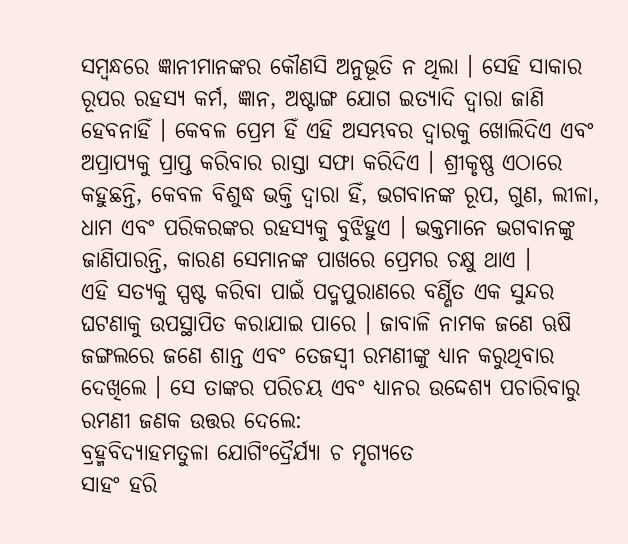ସମ୍ବନ୍ଧରେ ଜ୍ଞାନୀମାନଙ୍କର କୌଣସି ଅନୁଭୂତି ନ ଥିଲା । ସେହି ସାକାର ରୂପର ରହସ୍ୟ କର୍ମ, ଜ୍ଞାନ, ଅଷ୍ଟାଙ୍ଗ ଯୋଗ ଇତ୍ୟାଦି ଦ୍ୱାରା ଜାଣି ହେବନାହିଁ । କେବଳ ପ୍ରେମ ହିଁ ଏହି ଅସମ୍ଭବର ଦ୍ୱାରକୁ ଖୋଲିଦିଏ ଏବଂ ଅପ୍ରାପ୍ୟକୁ ପ୍ରାପ୍ତ କରିବାର ରାସ୍ତା ସଫା କରିଦିଏ । ଶ୍ରୀକୃଷ୍ଣ ଏଠାରେ କହୁଛନ୍ତି, କେବଳ ବିଶୁଦ୍ଧ ଭକ୍ତି ଦ୍ୱାରା ହିଁ, ଭଗବାନଙ୍କ ରୂପ, ଗୁଣ, ଲୀଳା, ଧାମ ଏବଂ ପରିକରଙ୍କର ରହସ୍ୟକୁ ବୁଝିହୁଏ । ଭକ୍ତମାନେ ଭଗବାନଙ୍କୁ ଜାଣିପାରନ୍ତି, କାରଣ ସେମାନଙ୍କ ପାଖରେ ପ୍ରେମର ଚକ୍ଷୁ ଥାଏ ।
ଏହି ସତ୍ୟକୁ ସ୍ପଷ୍ଟ କରିବା ପାଇଁ ପଦ୍ମପୁରାଣରେ ବର୍ଣ୍ଣିତ ଏକ ସୁନ୍ଦର ଘଟଣାକୁ ଉପସ୍ଥାପିତ କରାଯାଇ ପାରେ । ଜାବାଳି ନାମକ ଜଣେ ଋଷି ଜଙ୍ଗଲରେ ଜଣେ ଶାନ୍ତ ଏବଂ ତେଜସ୍ୱୀ ରମଣୀଙ୍କୁ ଧ୍ୟାନ କରୁଥିବାର ଦେଖିଲେ । ସେ ତାଙ୍କର ପରିଚୟ ଏବଂ ଧ୍ୟାନର ଉଦ୍ଦେଶ୍ୟ ପଚାରିବାରୁ ରମଣୀ ଜଣକ ଉତ୍ତର ଦେଲେ:
ବ୍ରହ୍ମବିଦ୍ୟାହମତୁଳା ଯୋଗିଂଦ୍ରୈର୍ଯ୍ୟା ଚ ମୃଗ୍ୟତେ
ସାହଂ ହରି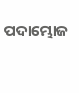ପଦାମ୍ଭୋଜ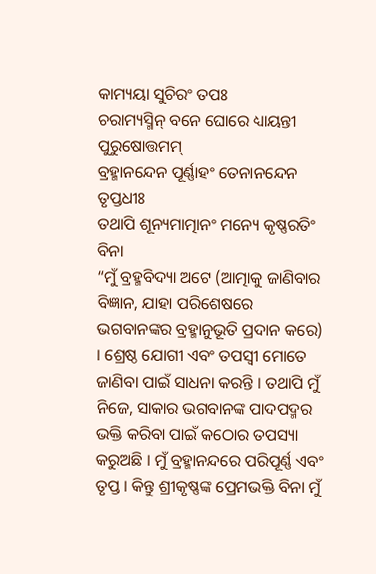କାମ୍ୟୟା ସୁଚିରଂ ତପଃ
ଚରାମ୍ୟସ୍ମିନ୍ ବନେ ଘୋରେ ଧ୍ୟାୟନ୍ତୀ ପୁରୁଷୋତ୍ତମମ୍
ବ୍ରହ୍ମାନନ୍ଦେନ ପୂର୍ଣ୍ଣାହଂ ତେନାନନ୍ଦେନ ତୃପ୍ତଧୀଃ
ତଥାପି ଶୂନ୍ୟମାତ୍ମାନଂ ମନ୍ୟେ କୃଷ୍ଣରତିଂ ବିନା
“ମୁଁ ବ୍ରହ୍ମବିଦ୍ୟା ଅଟେ (ଆତ୍ମାକୁ ଜାଣିବାର ବିଜ୍ଞାନ, ଯାହା ପରିଶେଷରେ ଭଗବାନଙ୍କର ବ୍ରହ୍ମାନୁଭୂତି ପ୍ରଦାନ କରେ) । ଶ୍ରେଷ୍ଠ ଯୋଗୀ ଏବଂ ତପସ୍ୱୀ ମୋତେ ଜାଣିବା ପାଇଁ ସାଧନା କରନ୍ତି । ତଥାପି ମୁଁ ନିଜେ, ସାକାର ଭଗବାନଙ୍କ ପାଦପଦ୍ମର ଭକ୍ତି କରିବା ପାଇଁ କଠୋର ତପସ୍ୟା କରୁଅଛି । ମୁଁ ବ୍ରହ୍ମାନନ୍ଦରେ ପରିପୂର୍ଣ୍ଣ ଏବଂ ତୃପ୍ତ । କିନ୍ତୁ ଶ୍ରୀକୃଷ୍ଣଙ୍କ ପ୍ରେମଭକ୍ତି ବିନା ମୁଁ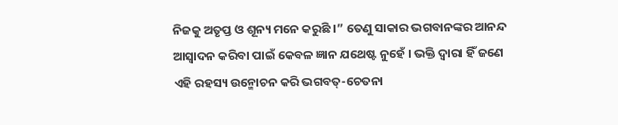ନିଜକୁ ଅତୃପ୍ତ ଓ ଶୂନ୍ୟ ମନେ କରୁଛି ।” ତେଣୁ ସାକାର ଭଗବାନଙ୍କର ଆନନ୍ଦ ଆସ୍ୱାଦନ କରିବା ପାଇଁ କେବଳ ଜ୍ଞାନ ଯଥେଷ୍ଟ ନୁହେଁ । ଭକ୍ତି ଦ୍ୱାରା ହିଁ ଜଣେ ଏହି ରହସ୍ୟ ଉନ୍ମୋଚନ କରି ଭଗବତ୍-ଚେତନା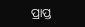ପ୍ରାପ୍ତ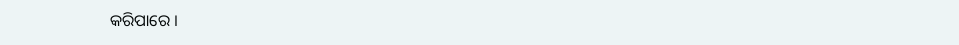କରିପାରେ ।